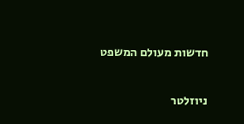חדשות מעולם המשפט

ניוזלטר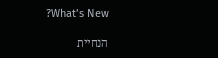?What’s New

הנחיית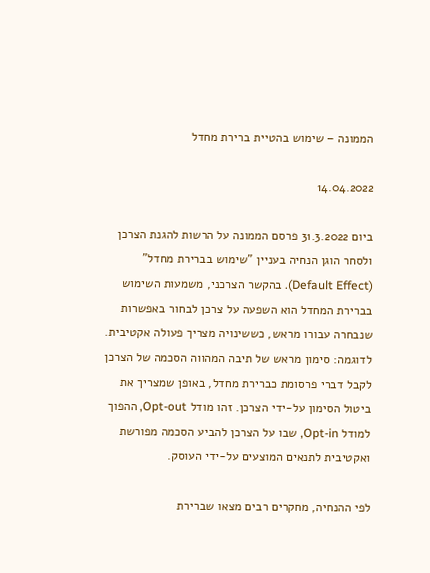הממונה – שימוש בהטיית ברירת מחדל

14.04.2022

ביום 31.3.2022 פרסם הממונה על הרשות להגנת הצרכן ולסחר הוגן הנחיה בעניין "שימוש בברירת מחדל" (Default Effect). בהקשר הצרכני, משמעות השימוש בברירת המחדל הוא השפעה על צרכן לבחור באפשרות שנבחרה עבורו מראש, כששינויה מצריך פעולה אקטיבית. לדוגמה: סימון מראש של תיבה המהווה הסכמה של הצרכן לקבל דברי פרסומת כברירת מחדל, באופן שמצריך את ביטול הסימון על-ידי הצרכן. זהו מודל Opt-out, ההפוך למודל Opt-in, שבו על הצרכן להביע הסכמה מפורשת ואקטיבית לתנאים המוצעים על-ידי העוסק.

לפי ההנחיה, מחקרים רבים מצאו שברירת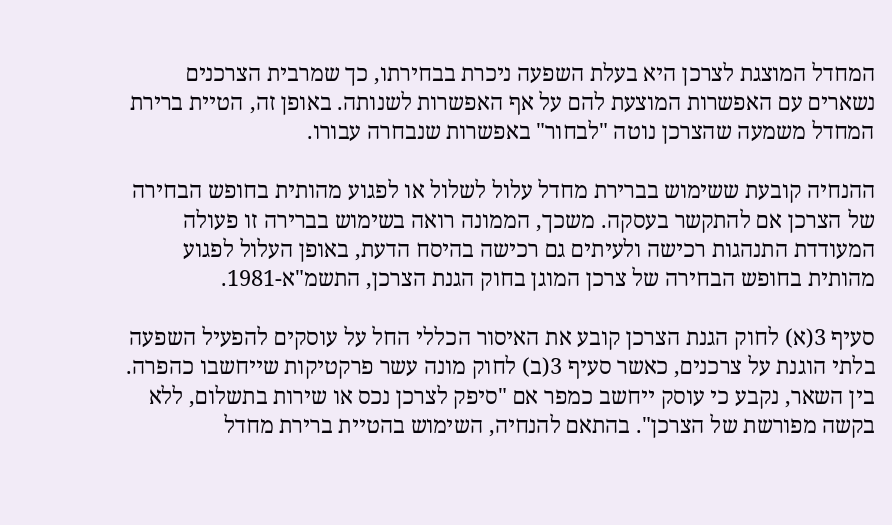המחדל המוצגת לצרכן היא בעלת השפעה ניכרת בבחירתו, כך שמרבית הצרכנים נשארים עם האפשרות המוצעת להם על אף האפשרות לשנותה. באופן זה, הטיית ברירת המחדל משמעה שהצרכן נוטה "לבחור" באפשרות שנבחרה עבורו.

ההנחיה קובעת ששימוש בברירת מחדל עלול לשלול או לפגוע מהותית בחופש הבחירה של הצרכן אם להתקשר בעסקה. משכך, הממונה רואה בשימוש בברירה זו פעולה המעודדת התנהגות רכישה ולעיתים גם רכישה בהיסח הדעת, באופן העלול לפגוע מהותית בחופש הבחירה של צרכן המוגן בחוק הגנת הצרכן, התשמ"א-1981.

סעיף 3(א) לחוק הגנת הצרכן קובע את האיסור הכללי החל על עוסקים להפעיל השפעה בלתי הוגנת על צרכנים, כאשר סעיף 3(ב) לחוק מונה עשר פרקטיקות שייחשבו כהפרה. בין השאר, נקבע כי עוסק ייחשב כמפר אם "סיפק לצרכן נכס או שירות בתשלום, ללא בקשה מפורשת של הצרכן". בהתאם להנחיה, השימוש בהטיית ברירת מחדל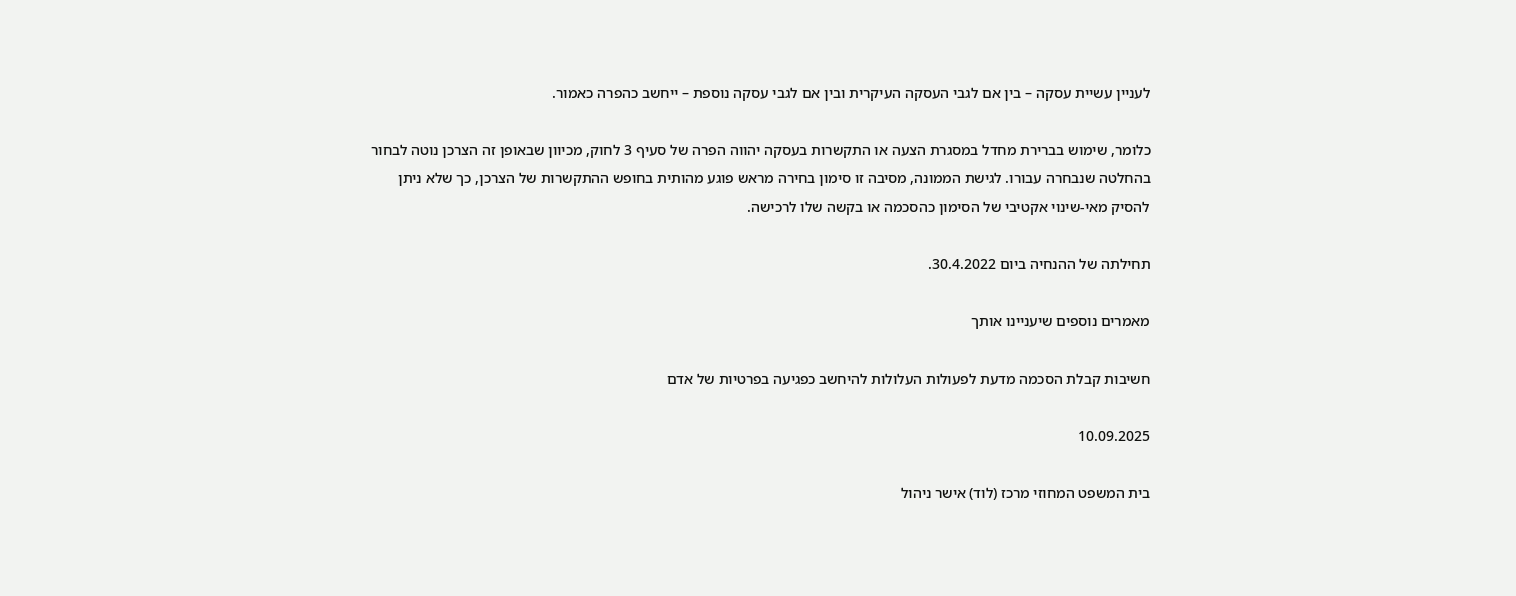לעניין עשיית עסקה – בין אם לגבי העסקה העיקרית ובין אם לגבי עסקה נוספת – ייחשב כהפרה כאמור.

כלומר, שימוש בברירת מחדל במסגרת הצעה או התקשרות בעסקה יהווה הפרה של סעיף 3 לחוק, מכיוון שבאופן זה הצרכן נוטה לבחור בהחלטה שנבחרה עבורו. לגישת הממונה, מסיבה זו סימון בחירה מראש פוגע מהותית בחופש ההתקשרות של הצרכן, כך שלא ניתן להסיק מאי-שינוי אקטיבי של הסימון כהסכמה או בקשה שלו לרכישה.

תחילתה של ההנחיה ביום 30.4.2022.

מאמרים נוספים שיעניינו אותך

חשיבות קבלת הסכמה מדעת לפעולות העלולות להיחשב כפגיעה בפרטיות של אדם

10.09.2025

בית המשפט המחוזי מרכז (לוד) אישר ניהול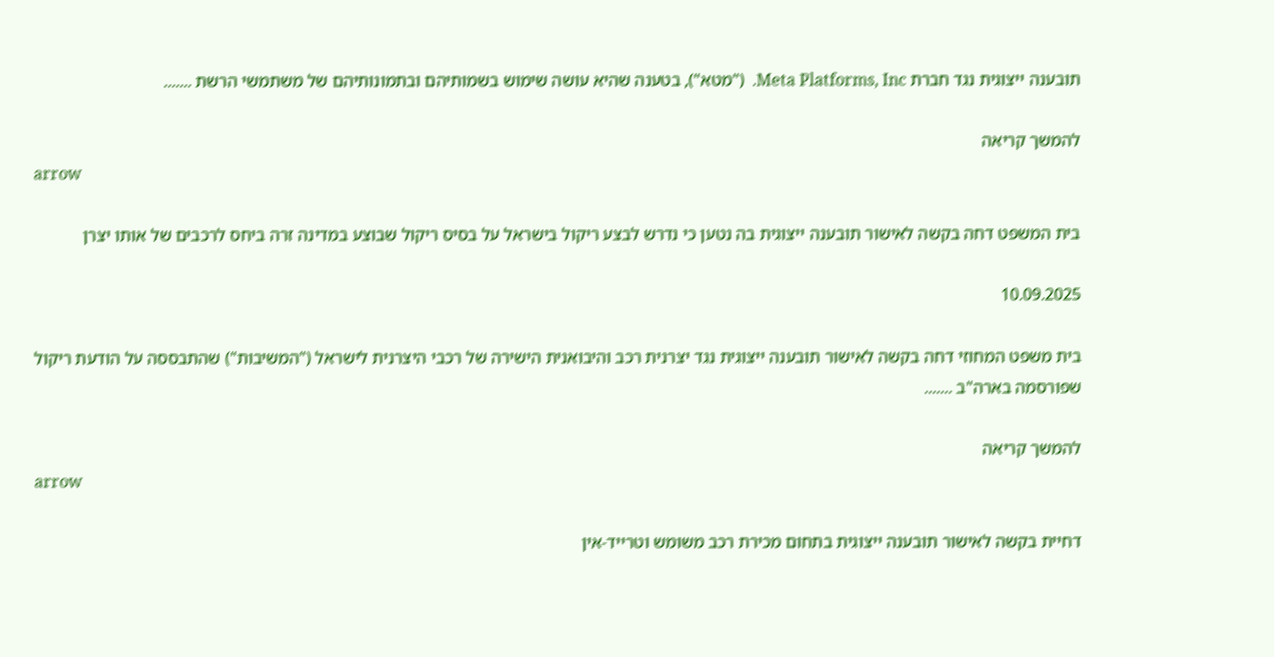תובענה ייצוגית נגד חברת Meta Platforms, Inc.  ("מטא"), בטענה שהיא עושה שימוש בשמותיהם ובתמונותיהם של משתמשי הרשת .......

להמשך קריאה
arrow

בית המשפט דחה בקשה לאישור תובענה ייצוגית בה נטען כי נדרש לבצע ריקול בישראל על בסיס ריקול שבוצע במדינה זרה ביחס לרכבים של אותו יצרן

10.09.2025

בית משפט המחוזי דחה בקשה לאישור תובענה ייצוגית נגד יצרנית רכב והיבואנית הישירה של רכבי היצרנית לישראל ("המשיבות") שהתבססה על הודעת ריקול שפורסמה בארה"ב .......

להמשך קריאה
arrow

דחיית בקשה לאישור תובענה ייצוגית בתחום מכירת רכב משומש וטרייד-אין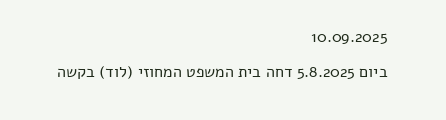10.09.2025

ביום 5.8.2025 דחה בית המשפט המחוזי (לוד) בקשה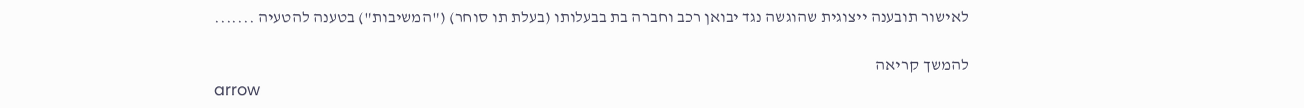לאישור תובענה ייצוגית שהוגשה נגד יבואן רכב וחברה בת בבעלותו (בעלת תו סוחר) ("המשיבות") בטענה להטעיה .......

להמשך קריאה
arrow